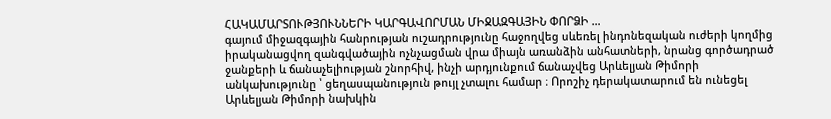ՀԱԿԱՄԱՐՏՈՒԹՅՈՒՆՆԵՐԻ ԿԱՐԳԱՎՈՐՄԱՆ ՄԻՋԱԶԳԱՅԻՆ ՓՈՐՁԻ …
գայում միջազգային հանրության ուշադրությունը հաջողվեց սևեռել ինդոնեզական ուժերի կողմից իրականացվող զանգվածային ոչնչացման վրա միայն առանձին անհատների, նրանց գործադրած ջանքերի և ճանաչելիության շնորհիվ, ինչի արդյունքում ճանաչվեց Արևելյան Թիմորի անկախությունը ՝ ցեղասպանություն թույլ չտալու համար ։ Որոշիչ դերակատարում են ունեցել Արևելյան Թիմորի նախկին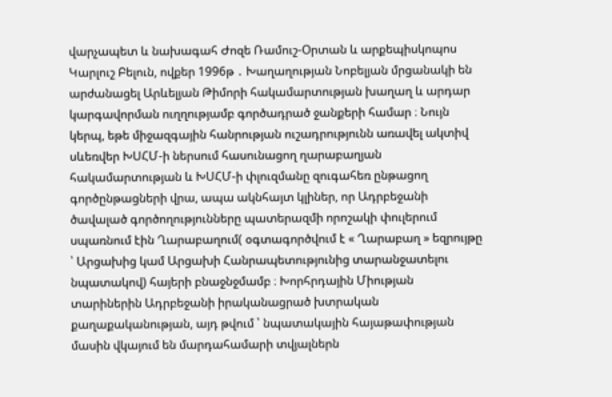վարչապետ և նախագահ Ժոզե Ռամուշ-Օրտան և արքեպիսկոպոս Կարլուշ Բելուն, ովքեր 1996թ ․ Խաղաղության Նոբելյան մրցանակի են արժանացել Արևելյան Թիմորի հակամարտության խաղաղ և արդար կարգավորման ուղղությամբ գործադրած ջանքերի համար ։ Նույն կերպ, եթե միջազգային հանրության ուշադրությունն առավել ակտիվ սևեռվեր ԽՍՀՄ-ի ներսում հասունացող ղարաբաղյան հակամարտության և ԽՍՀՄ-ի փլուզմանը զուգահեռ ընթացող գործընթացների վրա, ապա ակնհայտ կլիներ, որ Ադրբեջանի ծավալած գործողությունները պատերազմի որոշակի փուլերում սպառնում էին Ղարաբաղում( օգտագործվում է « Ղարաբաղ » եզրույթը ՝ Արցախից կամ Արցախի Հանրապետությունից տարանջատելու նպատակով) հայերի բնաջնջմամբ ։ Խորհրդային Միության տարիներին Ադրբեջանի իրականացրած խտրական քաղաքականության, այդ թվում ՝ նպատակային հայաթափության մասին վկայում են մարդահամարի տվյալներն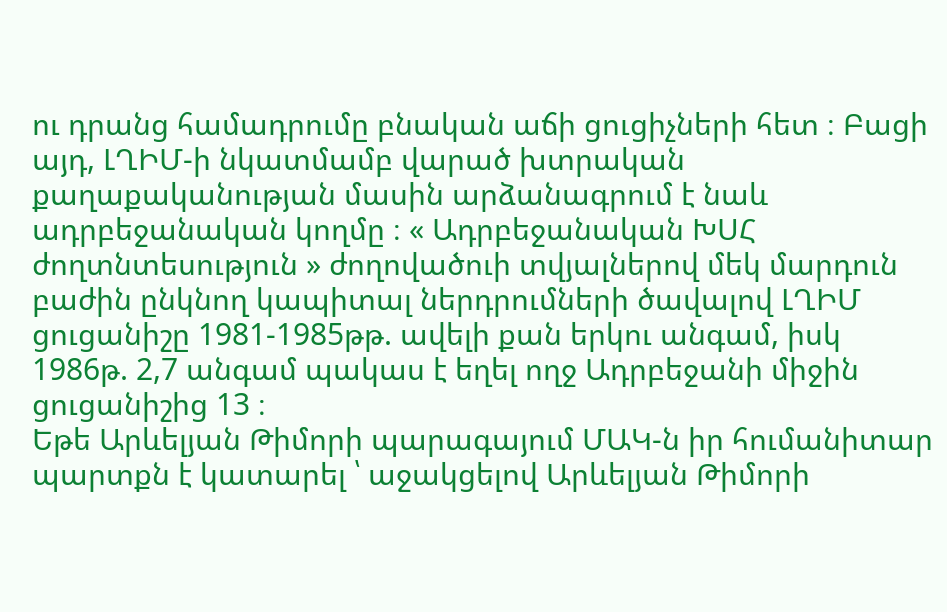ու դրանց համադրումը բնական աճի ցուցիչների հետ ։ Բացի այդ, ԼՂԻՄ-ի նկատմամբ վարած խտրական քաղաքականության մասին արձանագրում է նաև ադրբեջանական կողմը ։ « Ադրբեջանական ԽՍՀ ժողտնտեսություն » ժողովածուի տվյալներով մեկ մարդուն բաժին ընկնող կապիտալ ներդրումների ծավալով ԼՂԻՄ ցուցանիշը 1981-1985թթ. ավելի քան երկու անգամ, իսկ 1986թ. 2,7 անգամ պակաս է եղել ողջ Ադրբեջանի միջին ցուցանիշից 13 ։
Եթե Արևելյան Թիմորի պարագայում ՄԱԿ-ն իր հումանիտար պարտքն է կատարել ՝ աջակցելով Արևելյան Թիմորի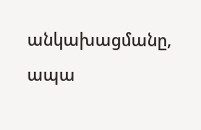անկախացմանը, ապա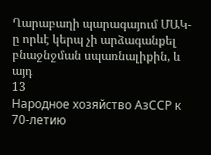Ղարաբաղի պարագայում ՄԱԿ-ը որևէ կերպ չի արձագանքել բնաջնջման սպառնալիքին, և այդ
13
Народное хозяйство АзССР к 70-летию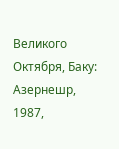Великого Октября, Баку: Азернешр, 1987,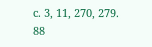с. 3, 11, 270, 279.
88